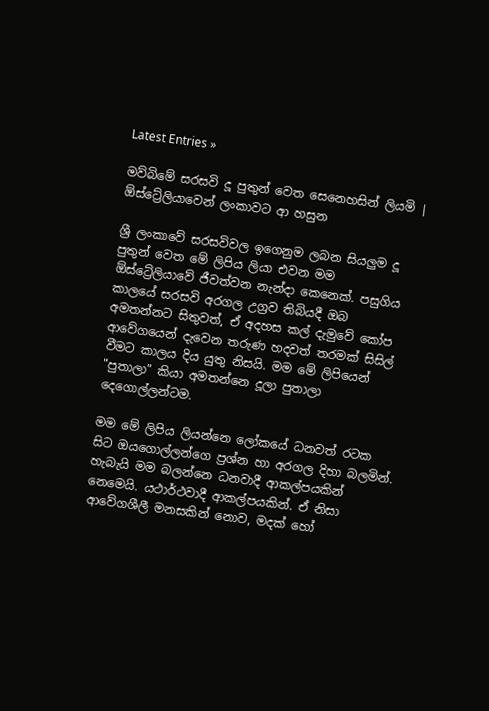Latest Entries »

මව්බිමේ සරසවි දූ පුතුන් වෙත සෙනෙහසින් ලියමි | ඕස්ට්‍රේලියාවෙන් ලංකාවට ආ හසුන

ශ්‍රී ලංකාවේ සරසවිවල ඉගෙනුම ලබන සියලුම දූ පුතුන් වෙත මේ ලිපිය ලියා එවන මම ඕස්ට්‍රේලියාවේ ජීවත්වන නැන්දා කෙනෙක්‌. පසුගිය කාලයේ සරසවි අරගල උග්‍රව තිබියදී ඔබ අමතන්නට සිතුවත්, ඒ අදහස කල් දැමුවේ කෝප ආවේගයෙන් දැවෙන තරුණ හදවත් තරමක්‌ සිසිල් වීමට කාලය දිය යුතු නිසයි. මම මේ ලිපියෙන් "පුතාලා" කියා අමතන්නෙ දූලා පුතාලා දෙගොල්ලන්ටම.

මම මේ ලිපිය ලියන්නෙ ලෝකයේ ධනවත් රටක සිට ඔයගොල්ලන්ගෙ ප්‍රශ්න හා අරගල දිහා බලමින්. හැබැයි මම බලන්නෙ ධනවාදී ආකල්පයකින් නෙමෙයි. යථාර්ථවාදී ආකල්පයකින්. ඒ නිසා ආවේගශීලී මනසකින් නොව, මදක්‌ හෝ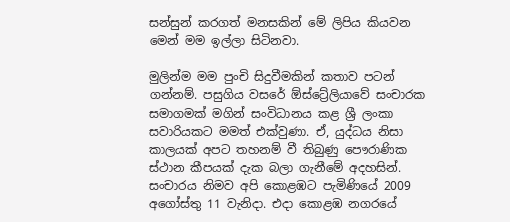සන්සුන් කරගත් මනසකින් මේ ලිපිය කියවන මෙන් මම ඉල්ලා සිටිනවා.

මුලින්ම මම පුංචි සිදුවීමකින් කතාව පටන් ගන්නම්. පසුගිය වසරේ ඕස්ට්‍රේලියාවේ සංචාරක සමාගමක්‌ මගින් සංවිධානය කළ ශ්‍රී ලංකා සවාරියකට මමත් එක්‌වුණා. ඒ, යුද්ධය නිසා කාලයක්‌ අපට තහනම් වී තිබුණු පෞරාණික ස්‌ථාන කීපයක්‌ දැක බලා ගැනීමේ අදහසින්. සංචාරය නිමව අපි කොළඹට පැමිණියේ 2009 අගෝස්‌තු 11 වැනිදා. එදා කොළඹ නගරයේ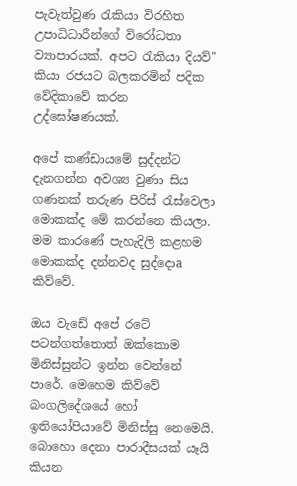පැවැත්වුණ රැකියා විරහිත උපාධිධාරීන්ගේ විරෝධතා ව්‍යාපාරයක්‌. අපට රැකියා දියව්" කියා රජයට බලකරමින් පදික වේදිකාවේ කරන උද්ඝෝෂණයක්‌.

අපේ කණ්‌ඩායමේ සුද්දන්ට දැනගන්න අවශ්‍ය වුණා සිය ගණනක්‌ තරුණ පිරිස්‌ රැස්‌වෙලා මොකක්‌ද මේ කරන්නෙ කියලා. මම කාරණේ පැහැදිලි කළහම මොකක්‌ද දන්නවද සුද්දොa කිව්වේ.

ඔය වැඩේ අපේ රටේ පටන්ගත්තොත් ඔක්‌කොම මිනිස්‌සුන්ට ඉන්න වෙන්නේ පාරේ. මෙහෙම කිව්වේ බංගලිදේශයේ හෝ ඉතියෝපියාවේ මිනිස්‌සු නෙමෙයි. බොහො දෙනා පාරාදීසයක්‌ යෑයි කියන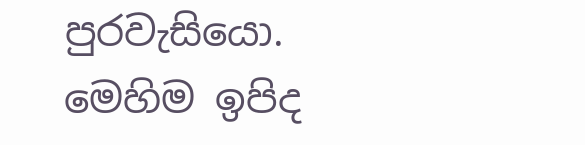පුරවැසියො. මෙහිම ඉපිද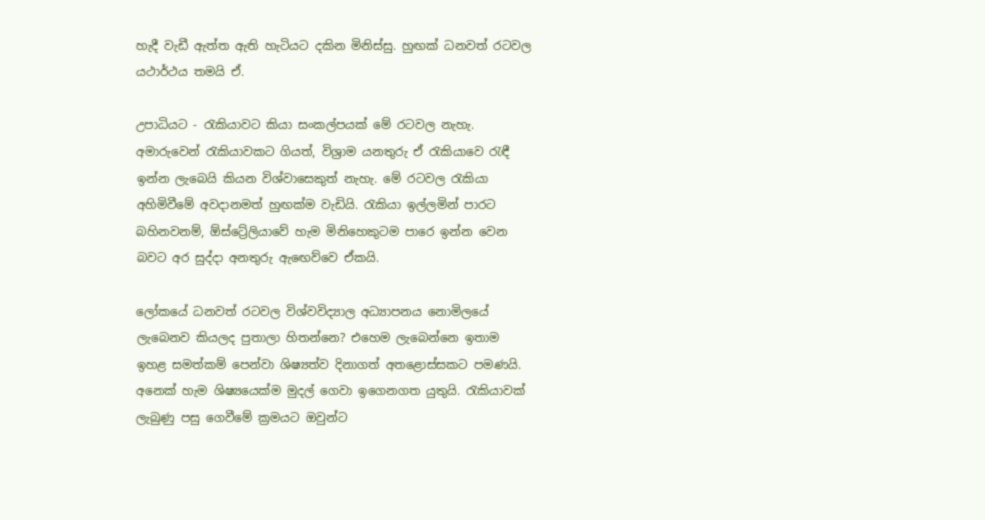හැදී වැඩී ඇත්ත ඇති හැටියට දකින මිනිස්‌සු. හුඟක්‌ ධනවත් රටවල යථාර්ථය තමයි ඒ.

උපාධියට - රැකියාවට කියා සංකල්පයක්‌ මේ රටවල නැහැ. අමාරුවෙන් රැකියාවකට ගියත්, විශ්‍රාම යනතුරු ඒ රැකියාවෙ රැඳී ඉන්න ලැබෙයි කියන විශ්වාසෙකුත් නැහැ. මේ රටවල රැකියා අහිමිවීමේ අවදානමත් හුඟක්‌ම වැඩියි. රැකියා ඉල්ලමින් පාරට බහිනවනම්, ඕස්ට්‍රේලියාවේ හැම මිනිහෙකුටම පාරෙ ඉන්න වෙන බවට අර සුද්දා අනතුරු ඇඟෙව්වෙ ඒකයි.

ලෝකයේ ධනවත් රටවල විශ්වවිද්‍යාල අධ්‍යාපනය නොමිලයේ ලැබෙනව කියලද පුතාලා හිතන්නෙ? එහෙම ලැබෙන්නෙ ඉතාම ඉහළ සමත්කම් පෙන්වා ශිෂ්‍යත්ව දිනාගත් අතළොස්‌සකට පමණයි. අනෙක්‌ හැම ශිෂ්‍යයෙක්‌ම මුදල් ගෙවා ඉගෙනගත යුතුයි. රැකියාවක්‌ ලැබුණු පසු ගෙවීමේ ක්‍රමයට ඔවුන්ට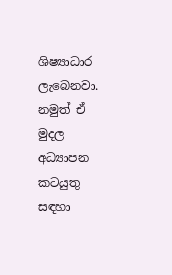ශිෂ්‍යාධාර ලැබෙනවා. නමුත් ඒ මුදල අධ්‍යාපන කටයුතු සඳහා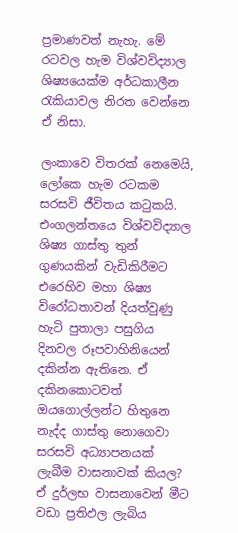ප්‍රමාණවත් නැහැ. මේ රටවල හැම විශ්වවිද්‍යාල ශිෂ්‍යයෙක්‌ම අර්ධකාලීන රැකියාවල නිරත වෙන්නෙ ඒ නිසා.

ලංකාවෙ විතරක්‌ නෙමෙයි, ලෝකෙ හැම රටකම සරසවි ජීවිතය කටුකයි. එංගලන්තයෙ විශ්වවිද්‍යාල ශිෂ්‍ය ගාස්‌තු තුන් ගුණයකින් වැඩිකිරීමට එරෙහිව මහා ශිෂ්‍ය විරෝධතාවන් දියත්වුණු හැටි පුතාලා පසුගිය දිනවල රූපවාහිනියෙන් දකින්න ඇතිනෙ. ඒ දකිනකොටවත් ඔයගොල්ලන්ට හිතුනෙ නැද්ද ගාස්‌තු නොගෙවා සරසවි අධ්‍යාපනයක්‌ ලැබීම වාසනාවක්‌ කියල? ඒ දුර්ලභ වාසනාවෙන් මීට වඩා ප්‍රතිඵල ලැබිය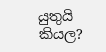යුතුයි කියල?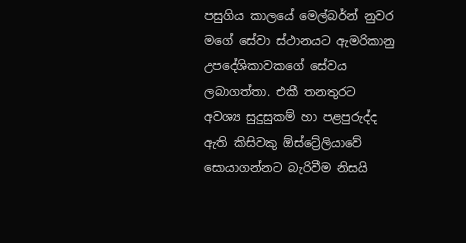පසුගිය කාලයේ මෙල්බර්න් නුවර මගේ සේවා ස්‌ථානයට ඇමරිකානු උපදේශිකාවකගේ සේවය ලබාගත්තා. එකී තනතුරට අවශ්‍ය සුදුසුකම් හා පළපුරුද්ද ඇති කිසිවකු ඕස්ට්‍රේලියාවේ සොයාගන්නට බැරිවීම නිසයි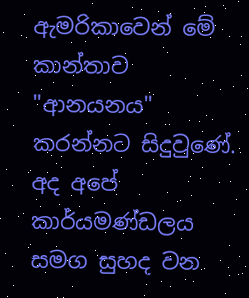ඇමරිකාවෙන් මේ කාන්තාව "ආනයනය" කරන්නට සිදුවුණේ. අද අපේ කාර්යමණ්‌ඩලය සමග සුහද වන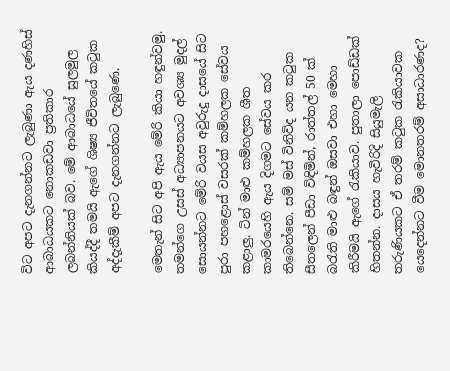විට අපට දැනගන්නට ලැබුණා ඇය දණහිස්‌ ආබාධයකට නොකඩවා ප්‍රතිකාර ලබන්නියක්‌ බව. මේ ආබාධයේ සුලමුල කියද්දී තමයි ඇගේ ශිෂ්‍ය ජීවිතයේ කටුක අද්දැකීම් අපට දැනගන්නට ලැබුණෙ.

මෙතැන් සිට අපි ඇය මේරි කියා හඳුන්වමු. තමන්ගෙ උසස්‌ අධ්‍යාපනයට අවශ්‍ය මුදල් සොයන්නට මේරි වයස අවුරුදු දාසයේ සිට පුරා පහළොස්‌ වසරක්‌ කම්හලක සේවය කළාලු. ටින් මාළු කම්හලක ශීත කාමරයෙහි ඇය දිගමට සේවය කර තිබෙන්නෙ. සම් මස්‌ විනිවිද යන කටුක සීතලෙන් පීඩා විඳිමින්, රාත්තල් 50 ක්‌ බරැති මාළු බඳුන් ඔසවා එහා මෙහා කිරීමයි ඇගේ රැකියාව. පුතාලා පොඩ්ඩක්‌ හිතන්න. දාසය හැවිරිදි සියුමැලි තරුණියකට ඒ තරම් කටුක රැකියාවක යෙදෙන්නට වීම මොනතරම් අසාධාරණද?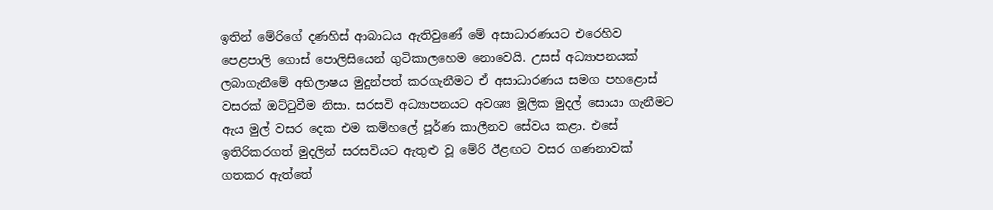ඉතින් මේරිගේ දණහිස්‌ ආබාධය ඇතිවුණේ මේ අසාධාරණයට එරෙහිව පෙළපාලි ගොස්‌ පොලිසියෙන් ගුටිකාලහෙම නොවෙයි. උසස්‌ අධ්‍යාපනයක්‌ ලබාගැනීමේ අභිලාෂය මුදුන්පත් කරගැනීමට ඒ අසාධාරණය සමග පහළොස්‌ වසරක්‌ ඔට්‌ටුවීම නිසා. සරසවි අධ්‍යාපනයට අවශ්‍ය මූලික මුදල් සොයා ගැනීමට ඇය මුල් වසර දෙක එම කම්හලේ පූර්ණ කාලීනව සේවය කළා. එසේ ඉතිරිකරගත් මුදලින් සරසවියට ඇතුළු වූ මේරි ඊළඟට වසර ගණනාවක්‌ ගතකර ඇත්තේ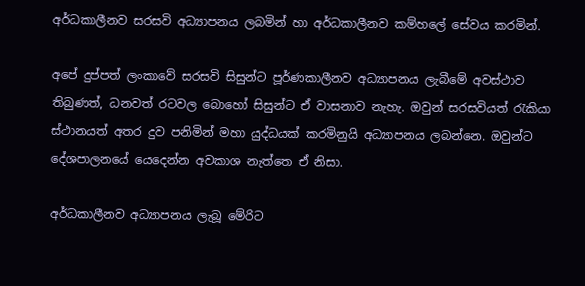අර්ධකාලීනව සරසවි අධ්‍යාපනය ලබමින් හා අර්ධකාලීනව කම්හලේ සේවය කරමින්.

අපේ දුප්පත් ලංකාවේ සරසවි සිසුන්ට පූර්ණකාලීනව අධ්‍යාපනය ලැබීමේ අවස්‌ථාව තිබුණත්, ධනවත් රටවල බොහෝ සිසුන්ට ඒ වාසනාව නැහැ. ඔවුන් සරසවියත් රැකියා ස්‌ථානයත් අතර දුව පනිමින් මහා යුද්ධයක්‌ කරමිනුයි අධ්‍යාපනය ලබන්නෙ. ඔවුන්ට දේශපාලනයේ යෙදෙන්න අවකාශ නැත්තෙ ඒ නිසා.

අර්ධකාලීනව අධ්‍යාපනය ලැබූ මේරිට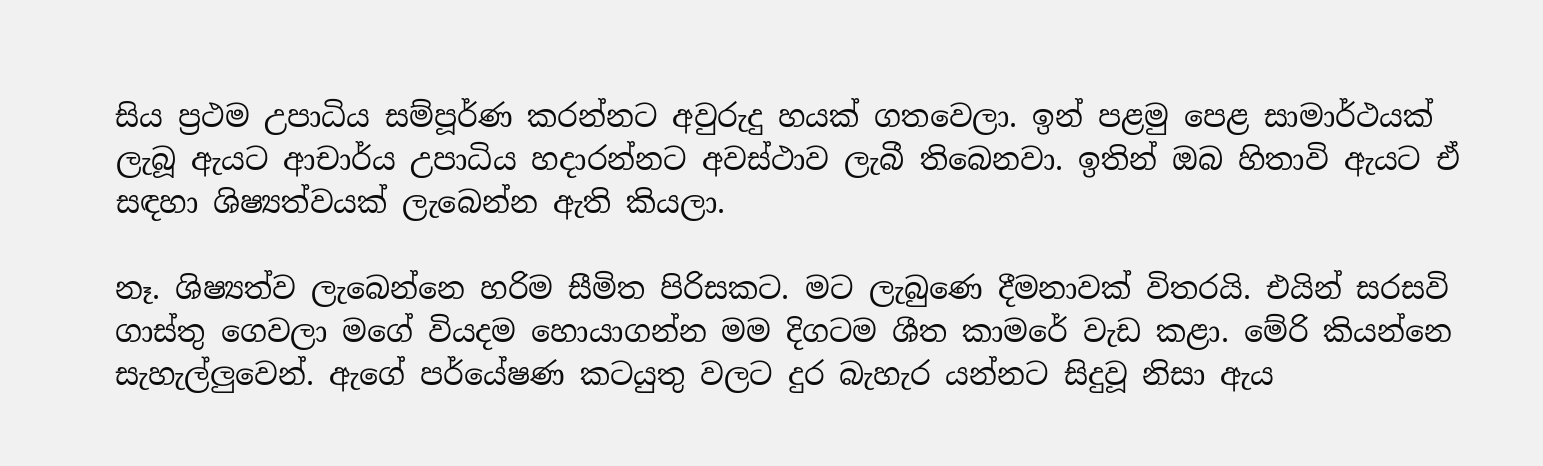සිය ප්‍රථම උපාධිය සම්පූර්ණ කරන්නට අවුරුදු හයක්‌ ගතවෙලා. ඉන් පළමු පෙළ සාමාර්ථයක්‌ ලැබූ ඇයට ආචාර්ය උපාධිය හදාරන්නට අවස්‌ථාව ලැබී තිබෙනවා. ඉතින් ඔබ හිතාවි ඇයට ඒ සඳහා ශිෂ්‍යත්වයක්‌ ලැබෙන්න ඇති කියලා.

නෑ. ශිෂ්‍යත්ව ලැබෙන්නෙ හරිම සීමිත පිරිසකට. මට ලැබුණෙ දීමනාවක්‌ විතරයි. එයින් සරසවි ගාස්‌තු ගෙවලා මගේ වියදම හොයාගන්න මම දිගටම ශීත කාමරේ වැඩ කළා. මේරි කියන්නෙ සැහැල්ලුවෙන්. ඇගේ පර්යේෂණ කටයුතු වලට දුර බැහැර යන්නට සිදුවූ නිසා ඇය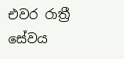එවර රාත්‍රී සේවය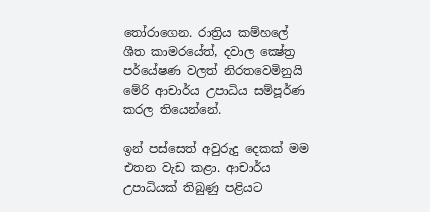තෝරාගෙන. රාත්‍රිය කම්හලේ ශීත කාමරයේත්, දවාල ක්‍ෂේත්‍ර පර්යේෂණ වලත් නිරතවෙමිනුයි මේරි ආචාර්ය උපාධිය සම්පූර්ණ කරල තියෙන්නේ.

ඉන් පස්‌සෙත් අවුරුදු දෙකක්‌ මම එතන වැඩ කළා. ආචාර්ය උපාධියක්‌ තිබුණු පළියට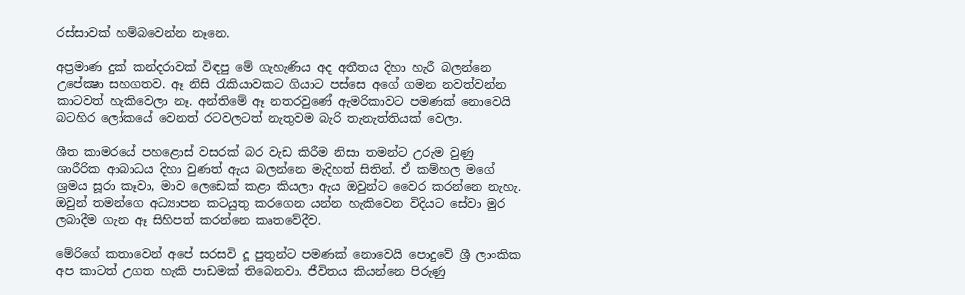රස්‌සාවක්‌ හම්බවෙන්න නෑනෙ.

අප්‍රමාණ දුක්‌ කන්දරාවක්‌ විඳපු මේ ගැහැණිය අද අතීතය දිහා හැරී බලන්නෙ උපේක්‍ෂා සහගතව. ඈ නිසි රැකියාවකට ගියාට පස්‌සෙ අගේ ගමන නවත්වන්න කාටවත් හැකිවෙලා නෑ. අන්තිමේ ඈ නතරවුණේ ඇමරිකාවට පමණක්‌ නොවෙයි බටහිර ලෝකයේ වෙනත් රටවලටත් නැතුවම බැරි තැනැත්තියක්‌ වෙලා.

ශීත කාමරයේ පහළොස්‌ වසරක්‌ බර වැඩ කිරීම නිසා තමන්ට උරුම වුණු ශාරීරික ආබාධය දිහා වුණත් ඇය බලන්නෙ මැදිහත් සිතින්. ඒ කම්හල මගේ ශ්‍රමය සූරා කෑවා, මාව ලෙඩෙක්‌ කළා කියලා ඇය ඔවුන්ට වෛර කරන්නෙ නැහැ. ඔවුන් තමන්ගෙ අධ්‍යාපන කටයුතු කරගෙන යන්න හැකිවෙන විදියට සේවා මුර ලබාදීම ගැන ඈ සිහිපත් කරන්නෙ කෘතවේදීව.

මේරිගේ කතාවෙන් අපේ සරසවි දූ පුතුන්ට පමණක්‌ නොවෙයි පොදුවේ ශ්‍රී ලාංකික අප කාටත් උගත හැකි පාඩමක්‌ තිබෙනවා. ජීවිතය කියන්නෙ පිරුණු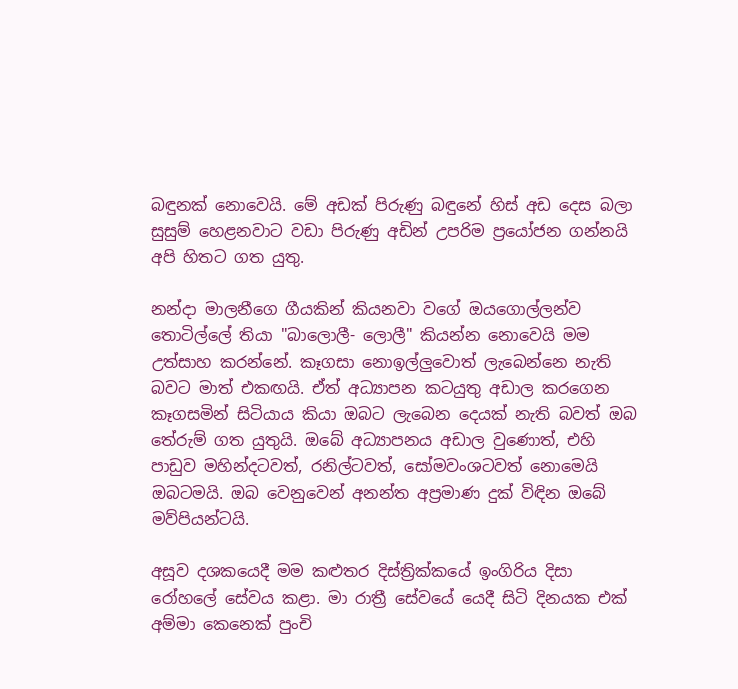බඳුනක්‌ නොවෙයි. මේ අඩක්‌ පිරුණු බඳුනේ හිස්‌ අඩ දෙස බලා සුසුම් හෙළනවාට වඩා පිරුණු අඩින් උපරිම ප්‍රයෝජන ගන්නයි අපි හිතට ගත යුතු.

නන්දා මාලනීගෙ ගීයකින් කියනවා වගේ ඔයගොල්ලන්ව තොටිල්ලේ තියා "බාලොලී- ලොලී" කියන්න නොවෙයි මම උත්සාහ කරන්නේ. කෑගසා නොඉල්ලුවොත් ලැබෙන්නෙ නැති බවට මාත් එකඟයි. ඒත් අධ්‍යාපන කටයුතු අඩාල කරගෙන කෑගසමින් සිටියාය කියා ඔබට ලැබෙන දෙයක්‌ නැති බවත් ඔබ තේරුම් ගත යුතුයි. ඔබේ අධ්‍යාපනය අඩාල වුණොත්, එහි පාඩුව මහින්දටවත්, රනිල්ටවත්, සෝමවංශටවත් නොමෙයි ඔබටමයි. ඔබ වෙනුවෙන් අනන්ත අප්‍රමාණ දුක්‌ විඳින ඔබේ මව්පියන්ටයි.

අසූව දශකයෙදී මම කළුතර දිස්‌ත්‍රික්‌කයේ ඉංගිරිය දිසා රෝහලේ සේවය කළා. මා රාත්‍රී සේවයේ යෙදී සිටි දිනයක එක්‌ අම්මා කෙනෙක්‌ පුංචි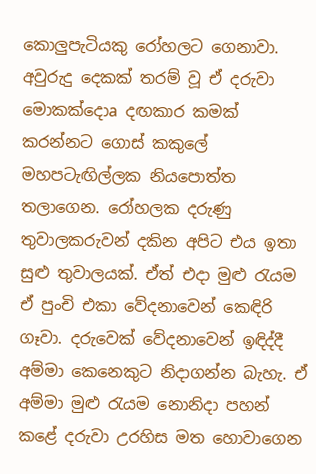කොලුපැටියකු රෝහලට ගෙනාවා. අවුරුදු දෙකක්‌ තරම් වූ ඒ දරුවා මොකක්‌දොa දඟකාර කමක්‌ කරන්නට ගොස්‌ කකුලේ මහපටැඟිල්ලක නියපොත්ත තලාගෙන. රෝහලක දරුණු තුවාලකරුවන් දකින අපිට එය ඉතා සුළු තුවාලයක්‌. ඒත් එදා මුළු රැයම ඒ පුංචි එකා වේදනාවෙන් කෙඳිරි ගෑවා. දරුවෙක්‌ වේදනාවෙන් ඉඳිද්දී අම්මා කෙනෙකුට නිදාගන්න බැහැ. ඒ අම්මා මුළු රැයම නොනිදා පහන් කළේ දරුවා උරහිස මත හොවාගෙන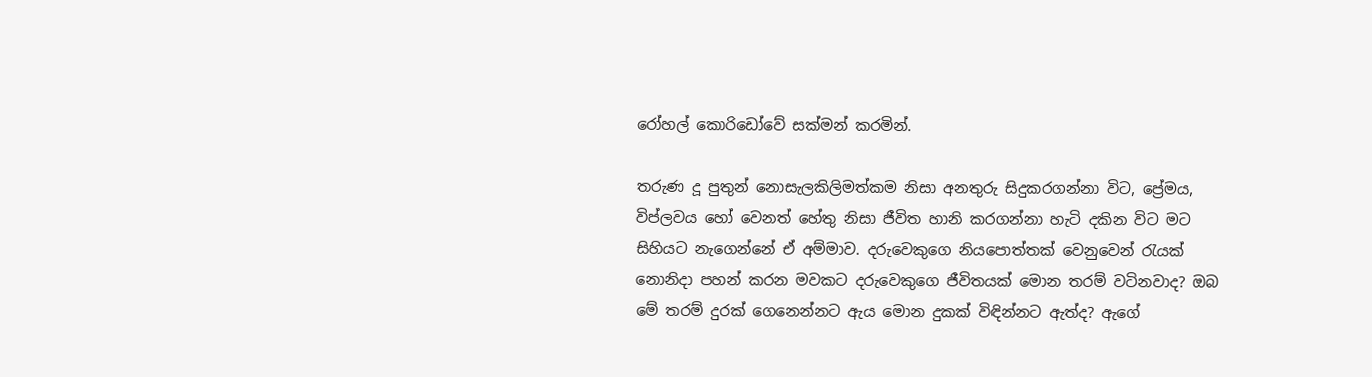රෝහල් කොරිඩෝවේ සක්‌මන් කරමින්.

තරුණ දූ පුතුන් නොසැලකිලිමත්කම නිසා අනතුරු සිදුකරගන්නා විට, ප්‍රේමය, විප්ලවය හෝ වෙනත් හේතු නිසා ජීවිත හානි කරගන්නා හැටි දකින විට මට සිහියට නැගෙන්නේ ඒ අම්මාව. දරුවෙකුගෙ නියපොත්තක්‌ වෙනුවෙන් රැයක්‌ නොනිදා පහන් කරන මවකට දරුවෙකුගෙ ජීවිතයක්‌ මොන තරම් වටිනවාද? ඔබ මේ තරම් දුරක්‌ ගෙනෙන්නට ඇය මොන දුකක්‌ විඳින්නට ඇත්ද? ඇගේ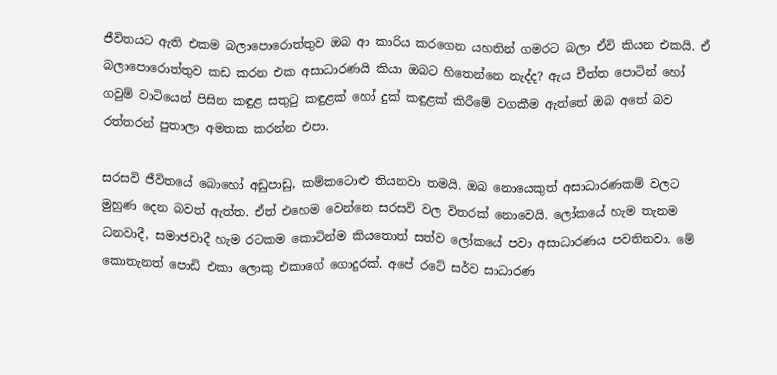ජීවිතයට ඇති එකම බලාපොරොත්තුව ඔබ ආ කාරිය කරගෙන යහතින් ගමරට බලා ඒවි කියන එකයි. ඒ බලාපොරොත්තුව කඩ කරන එක අසාධාරණයි කියා ඔබට හිතෙන්නෙ නැද්ද? ඇය චීත්ත පොටින් හෝ ගවුම් වාටියෙන් පිසින කඳුළ සතුටු කඳුළක්‌ හෝ දුක්‌ කඳුළක්‌ කිරීමේ වගකීම ඇත්තේ ඔබ අතේ බව රත්තරන් පුතාලා අමතක කරන්න එපා.

සරසවි ජීවිතයේ බොහෝ අඩුපාඩු, කම්කටොළු තියනවා තමයි. ඔබ නොයෙකුත් අසාධාරණකම් වලට මුහුණ දෙන බවත් ඇත්ත. ඒත් එහෙම වෙන්නෙ සරසවි වල විතරක්‌ නොවෙයි. ලෝකයේ හැම තැනම ධනවාදී, සමාජවාදී හැම රටකම කොටින්ම කියතොත් සත්ව ලෝකයේ පවා අසාධාරණය පවතිනවා. මේ කොතැනත් පොඩි එකා ලොකු එකාගේ ගොදුරක්‌. අපේ රටේ සර්ව සාධාරණ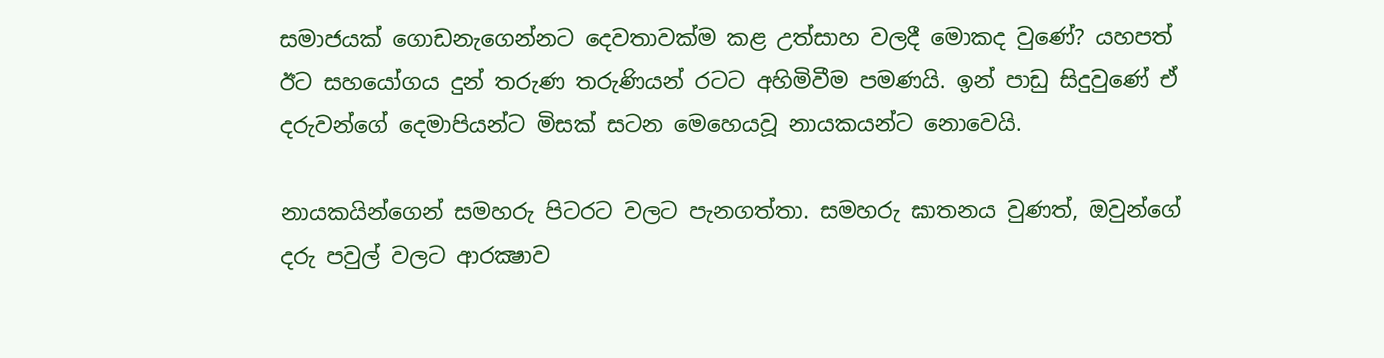සමාජයක්‌ ගොඩනැගෙන්නට දෙවතාවක්‌ම කළ උත්සාහ වලදී මොකද වුණේ? යහපත් ඊට සහයෝගය දුන් තරුණ තරුණියන් රටට අහිමිවීම පමණයි. ඉන් පාඩු සිදුවුණේ ඒ දරුවන්ගේ දෙමාපියන්ට මිසක්‌ සටන මෙහෙයවූ නායකයන්ට නොවෙයි.

නායකයින්ගෙන් සමහරු පිටරට වලට පැනගත්තා. සමහරු ඝාතනය වුණත්, ඔවුන්ගේ දරු පවුල් වලට ආරක්‍ෂාව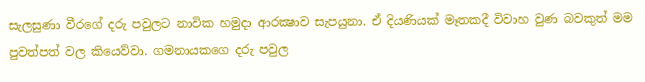සැලසුණා වීරගේ දරු පවුලට නාවික හමුදා ආරක්‍ෂාව සැපයුනා. ඒ දියණියක්‌ මෑතකදී විවාහ වුණ බවකුත් මම පුවත්පත් වල කියෙව්වා. ගමනායකගෙ දරු පවුල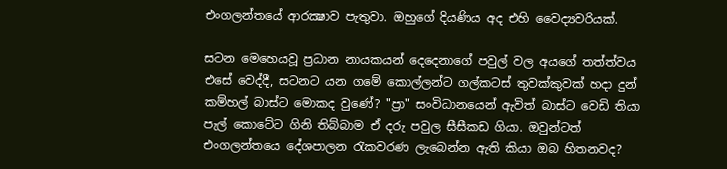එංගලන්තයේ ආරක්‍ෂාව පැතුවා. ඔහුගේ දියණිය අද එහි වෛද්‍යවරියක්‌.

සටන මෙහෙයවූ ප්‍රධාන නායකයන් දෙදෙනාගේ පවුල් වල අයගේ තත්ත්වය එසේ වෙද්දී, සටනට යන ගමේ කොල්ලන්ට ගල්කටස්‌ තුවක්‌කුවක්‌ හදා දුන් කම්හල් බාස්‌ට මොකද වුණේ? "ප්‍රා" සංවිධානයෙන් ඇවිත් බාස්‌ට වෙඩි තියා පැල් කොටේට ගිනි තිබ්බාම ඒ දරු පවුල සීසීකඩ ගියා. ඔවුන්ටත් එංගලන්තයෙ දේශපාලන රැකවරණ ලැබෙන්න ඇති කියා ඔබ හිතනවද?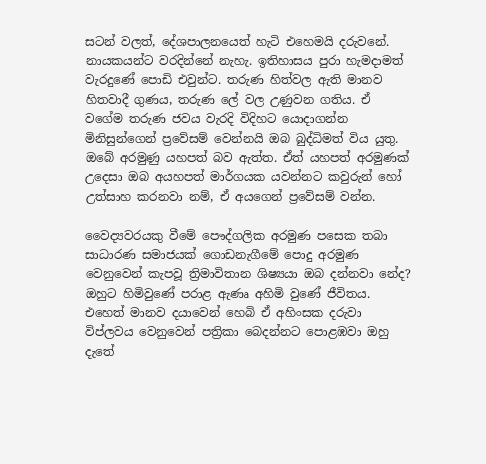සටන් වලත්, දේශපාලනයෙත් හැටි එහෙමයි දරුවනේ. නායකයන්ට වරදින්නේ නැහැ. ඉතිහාසය පුරා හැමදාමත් වැරදුණේ පොඩි එවුන්ට. තරුණ හිත්වල ඇති මානව හිතවාදී ගුණය, තරුණ ලේ වල උණුවන ගතිය. ඒ වගේම තරුණ ජවය වැරදි විදිහට යොදාගන්න මිනිසුන්ගෙන් ප්‍රවේසම් වෙන්නයි ඔබ බුද්ධිමත් විය යුතු. ඔබේ අරමුණු යහපත් බව ඇත්ත. ඒත් යහපත් අරමුණක්‌ උදෙසා ඔබ අයහපත් මාර්ගයක යවන්නට කවුරුන් හෝ උත්සාහ කරනවා නම්, ඒ අයගෙන් ප්‍රවේසම් වන්න.

වෛද්‍යවරයකු වීමේ පෞද්ගලික අරමුණ පසෙක තබා සාධාරණ සමාජයක්‌ ගොඩනැගීමේ පොදු අරමුණ වෙනුවෙන් කැපවූ ත්‍රිමාවිතාන ශිෂ්‍යයා ඔබ දන්නවා නේද? ඔහුට හිමිවුණේ පරාළ ඇණෘ අහිමි වුණේ ජීවිතය. එහෙත් මානව දයාවෙන් හෙබි ඒ අහිංසක දරුවා විප්ලවය වෙනුවෙන් පත්‍රිකා බෙදන්නට පොළඹවා ඔහු දැතේ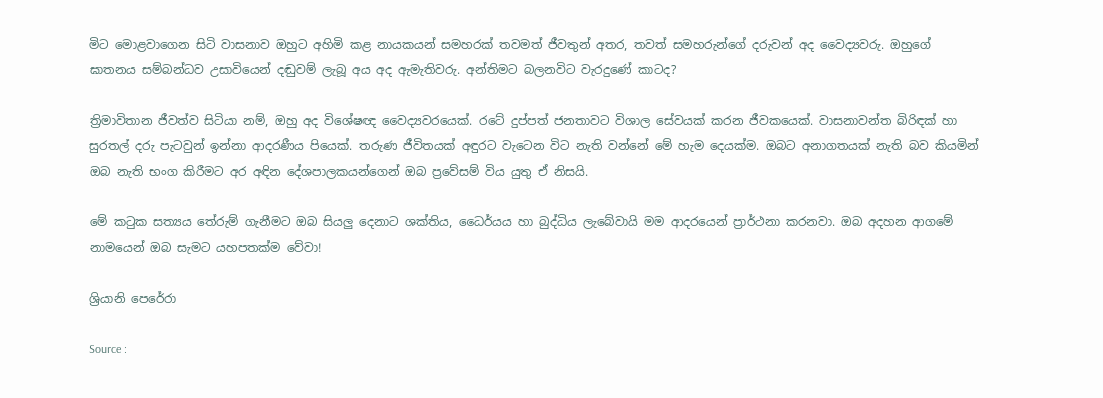මිට මොළවාගෙන සිටි වාසනාව ඔහුට අහිමි කළ නායකයන් සමහරක්‌ තවමත් ජීවතුන් අතර, තවත් සමහරුන්ගේ දරුවන් අද වෛද්‍යවරු. ඔහුගේ ඝාතනය සම්බන්ධව උසාවියෙන් දඬුවම් ලැබූ අය අද ඇමැතිවරු. අන්තිමට බලනවිට වැරදුණේ කාටද?

ත්‍රිමාවිතාන ජීවත්ව සිටියා නම්, ඔහු අද විශේෂඥ වෛද්‍යවරයෙක්‌. රටේ දුප්පත් ජනතාවට විශාල සේවයක්‌ කරන ජීවකයෙක්‌. වාසනාවන්ත බිරිඳක්‌ හා සුරතල් දරු පැටවුන් ඉන්නා ආදරණීය පියෙක්‌. තරුණ ජීවිතයක්‌ අඳුරට වැටෙන විට නැති වන්නේ මේ හැම දෙයක්‌ම. ඔබට අනාගතයක්‌ නැති බව කියමින් ඔබ නැති භංග කිරීමට අර අඳින දේශපාලකයන්ගෙන් ඔබ ප්‍රවේසම් විය යුතු ඒ නිසයි.

මේ කටුක සත්‍යය තේරුම් ගැනීමට ඔබ සියලු දෙනාට ශක්‌තිය, ධෛර්යය හා බුද්ධිය ලැබේවායි මම ආදරයෙන් ප්‍රාර්ථනා කරනවා. ඔබ අදහන ආගමේ නාමයෙන් ඔබ සැමට යහපතක්‌ම වේවා!

ශ්‍රියානි පෙරේරා

Source :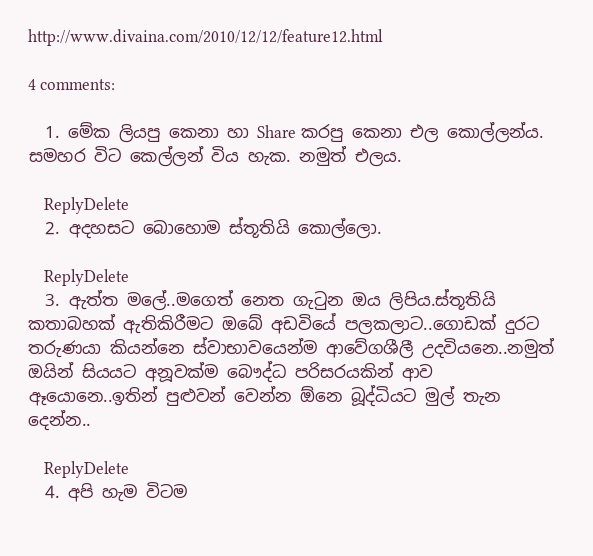http://www.divaina.com/2010/12/12/feature12.html

4 comments:

  1. මේක ලියපු කෙනා හා Share කරපු කෙනා එල කොල්ලන්ය. සමහර විට කෙල්ලන් විය හැක. නමුත් එලය.

    ReplyDelete
  2. අදහසට බොහොම ස්තූතියි කොල්ලො.

    ReplyDelete
  3. ඇත්ත මලේ..මගෙත් නෙත ගැටුන ඔය ලිපිය.ස්තූතියි කතාබහක් ඇතිකිරීමට ඔබේ අඩවියේ පලකලාට..ගොඩක් දුරට තරුණයා කියන්නෙ ස්වාභාවයෙන්ම ආවේගශීලී උදවියනෙ..නමුත් ඔයින් සියයට අනූවක්ම බෞද්ධ පරිසරයකින් ආව ඈයොනෙ..ඉතින් පුළුවන් වෙන්න ඕනෙ බූද්ධියට මුල් තැන දෙන්න..

    ReplyDelete
  4. අපි හැම විටම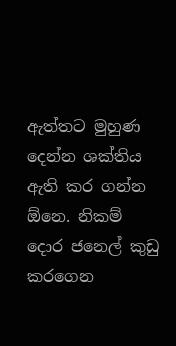ඇත්තට මුහුණ දෙන්න ශක්තිය ඇති කර ගන්න ඕනෙ. නිකම් දොර ජනෙල් කුඩු කරගෙන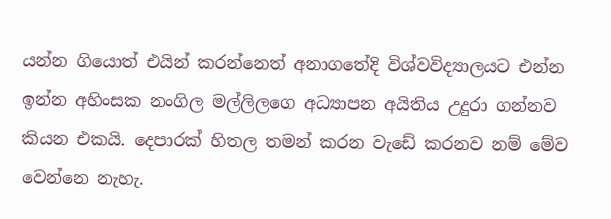යන්න ගියොත් එයින් කරන්නෙත් අනාගතේදි විශ්වවිද්‍යාලයට එන්න ඉන්න අහිංසක නංගිල මල්ලිලගෙ අධ්‍යාපන අයිතිය උදුරා ගන්නව කියන එකයි. දෙපාරක් හිතල තමන් කරන වැඩේ කරනව නම් මේව වෙන්නෙ නැහැ.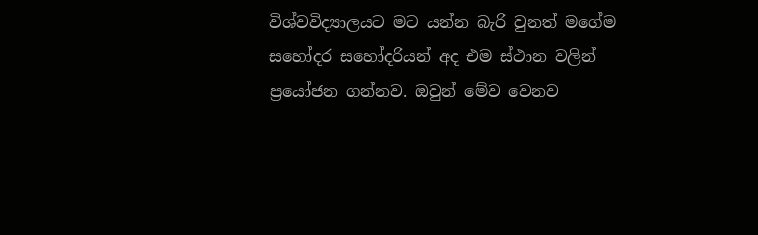විශ්වවිද්‍යාලයට මට යන්න බැරි වුනත් මගේම සහෝදර සහෝදරියන් අද එම ස්ථාන වලින් ප්‍රයෝජන ගන්නව. ඔවුන් මේව වෙනව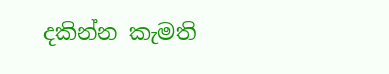දකින්න කැමති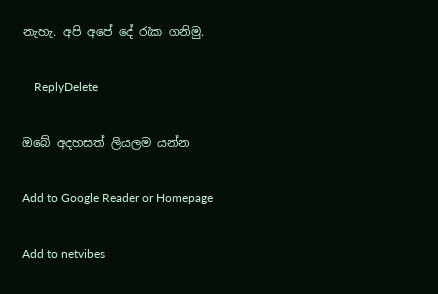නැහැ. අපි අපේ දේ රැක ගනිමු.

    ReplyDelete

ඔබේ අදහසත් ලියලම යන්න

Add to Google Reader or Homepage

Add to netvibes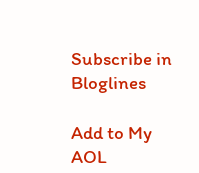Subscribe in Bloglines

Add to My AOL